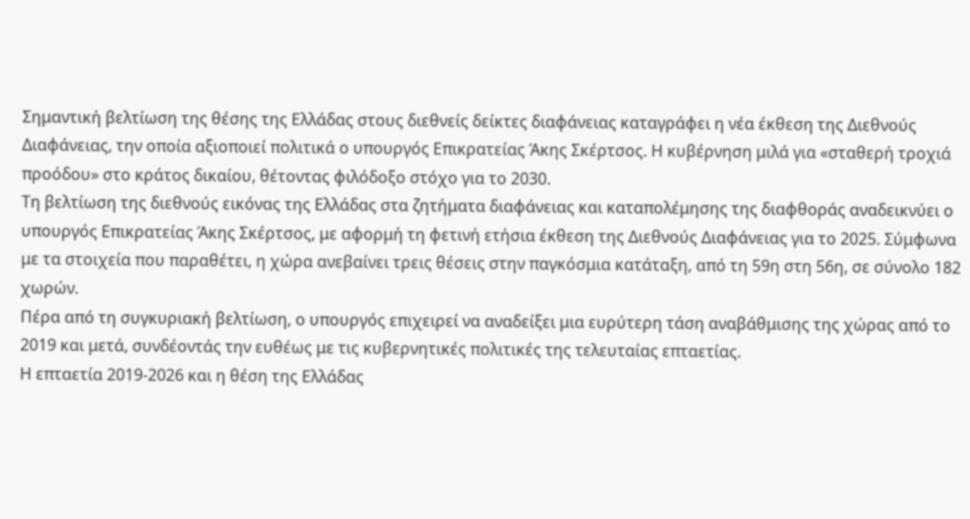Σημαντική βελτίωση της θέσης της Ελλάδας στους διεθνείς δείκτες διαφάνειας καταγράφει η νέα έκθεση της Διεθνούς Διαφάνειας, την οποία αξιοποιεί πολιτικά ο υπουργός Επικρατείας Άκης Σκέρτσος. Η κυβέρνηση μιλά για «σταθερή τροχιά προόδου» στο κράτος δικαίου, θέτοντας φιλόδοξο στόχο για το 2030.
Τη βελτίωση της διεθνούς εικόνας της Ελλάδας στα ζητήματα διαφάνειας και καταπολέμησης της διαφθοράς αναδεικνύει ο υπουργός Επικρατείας Άκης Σκέρτσος, με αφορμή τη φετινή ετήσια έκθεση της Διεθνούς Διαφάνειας για το 2025. Σύμφωνα με τα στοιχεία που παραθέτει, η χώρα ανεβαίνει τρεις θέσεις στην παγκόσμια κατάταξη, από τη 59η στη 56η, σε σύνολο 182 χωρών.
Πέρα από τη συγκυριακή βελτίωση, ο υπουργός επιχειρεί να αναδείξει μια ευρύτερη τάση αναβάθμισης της χώρας από το 2019 και μετά, συνδέοντάς την ευθέως με τις κυβερνητικές πολιτικές της τελευταίας επταετίας.
Η επταετία 2019-2026 και η θέση της Ελλάδας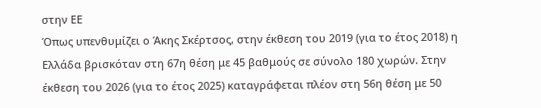στην ΕΕ
Όπως υπενθυμίζει ο Άκης Σκέρτσος, στην έκθεση του 2019 (για το έτος 2018) η Ελλάδα βρισκόταν στη 67η θέση με 45 βαθμούς σε σύνολο 180 χωρών. Στην έκθεση του 2026 (για το έτος 2025) καταγράφεται πλέον στη 56η θέση με 50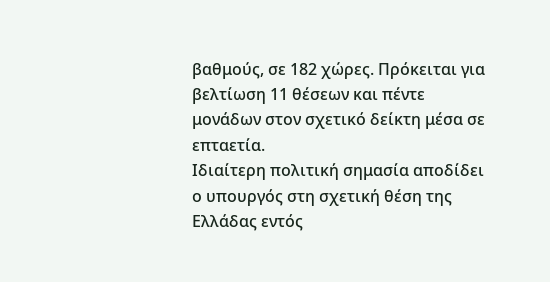βαθμούς, σε 182 χώρες. Πρόκειται για βελτίωση 11 θέσεων και πέντε μονάδων στον σχετικό δείκτη μέσα σε επταετία.
Ιδιαίτερη πολιτική σημασία αποδίδει ο υπουργός στη σχετική θέση της Ελλάδας εντός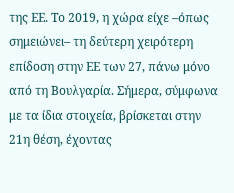της ΕΕ. Το 2019, η χώρα είχε –όπως σημειώνει– τη δεύτερη χειρότερη επίδοση στην ΕΕ των 27, πάνω μόνο από τη Βουλγαρία. Σήμερα, σύμφωνα με τα ίδια στοιχεία, βρίσκεται στην 21η θέση, έχοντας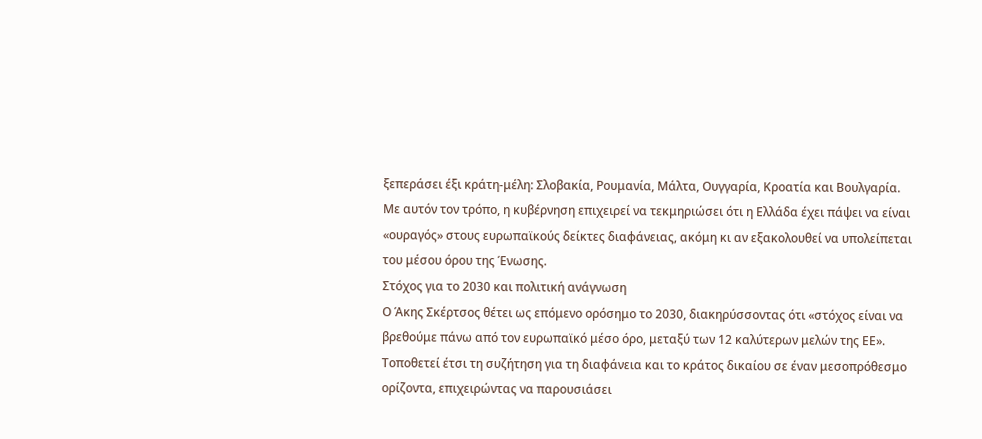ξεπεράσει έξι κράτη-μέλη: Σλοβακία, Ρουμανία, Μάλτα, Ουγγαρία, Κροατία και Βουλγαρία.
Με αυτόν τον τρόπο, η κυβέρνηση επιχειρεί να τεκμηριώσει ότι η Ελλάδα έχει πάψει να είναι «ουραγός» στους ευρωπαϊκούς δείκτες διαφάνειας, ακόμη κι αν εξακολουθεί να υπολείπεται του μέσου όρου της Ένωσης.
Στόχος για το 2030 και πολιτική ανάγνωση
Ο Άκης Σκέρτσος θέτει ως επόμενο ορόσημο το 2030, διακηρύσσοντας ότι «στόχος είναι να βρεθούμε πάνω από τον ευρωπαϊκό μέσο όρο, μεταξύ των 12 καλύτερων μελών της ΕΕ». Τοποθετεί έτσι τη συζήτηση για τη διαφάνεια και το κράτος δικαίου σε έναν μεσοπρόθεσμο ορίζοντα, επιχειρώντας να παρουσιάσει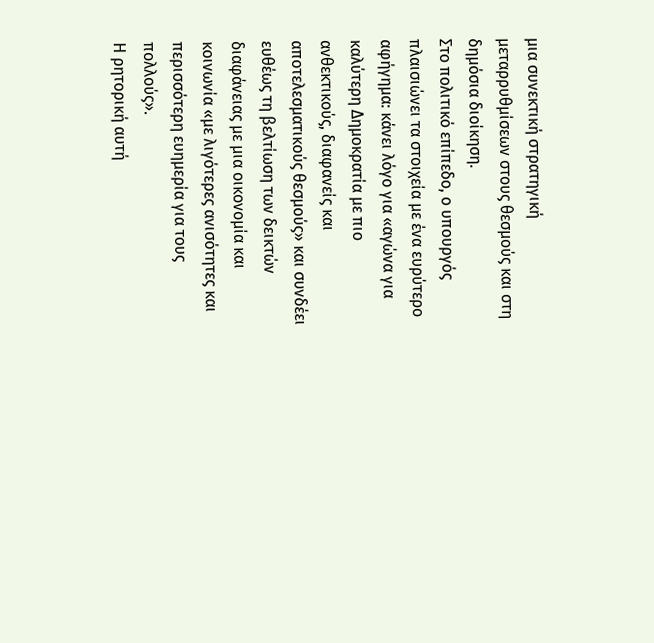μια συνεκτική στρατηγική μεταρρυθμίσεων στους θεσμούς και στη δημόσια διοίκηση.
Στο πολιτικό επίπεδο, ο υπουργός πλαισιώνει τα στοιχεία με ένα ευρύτερο αφήγημα: κάνει λόγο για «αγώνα για καλύτερη Δημοκρατία με πιο ανθεκτικούς, διαφανείς και αποτελεσματικούς θεσμούς» και συνδέει ευθέως τη βελτίωση των δεικτών διαφάνειας με μια οικονομία και κοινωνία «με λιγότερες ανισότητες και περισσότερη ευημερία για τους πολλούς».
Η ρητορική αυτή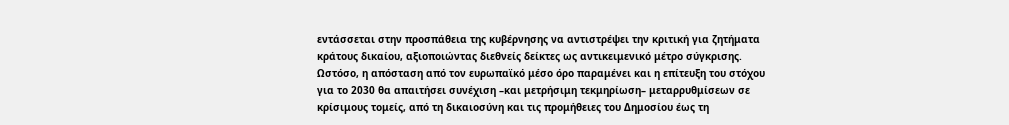εντάσσεται στην προσπάθεια της κυβέρνησης να αντιστρέψει την κριτική για ζητήματα κράτους δικαίου, αξιοποιώντας διεθνείς δείκτες ως αντικειμενικό μέτρο σύγκρισης. Ωστόσο, η απόσταση από τον ευρωπαϊκό μέσο όρο παραμένει και η επίτευξη του στόχου για το 2030 θα απαιτήσει συνέχιση –και μετρήσιμη τεκμηρίωση– μεταρρυθμίσεων σε κρίσιμους τομείς, από τη δικαιοσύνη και τις προμήθειες του Δημοσίου έως τη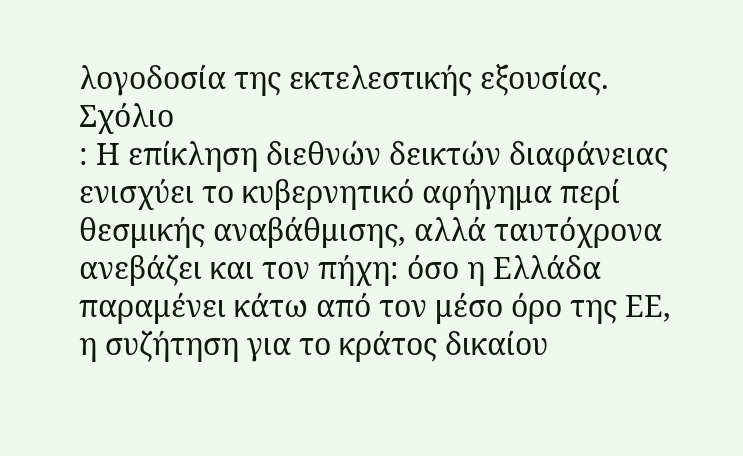λογοδοσία της εκτελεστικής εξουσίας.
Σχόλιο
: Η επίκληση διεθνών δεικτών διαφάνειας ενισχύει το κυβερνητικό αφήγημα περί θεσμικής αναβάθμισης, αλλά ταυτόχρονα ανεβάζει και τον πήχη: όσο η Ελλάδα παραμένει κάτω από τον μέσο όρο της ΕΕ, η συζήτηση για το κράτος δικαίου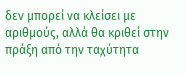δεν μπορεί να κλείσει με αριθμούς, αλλά θα κριθεί στην πράξη από την ταχύτητα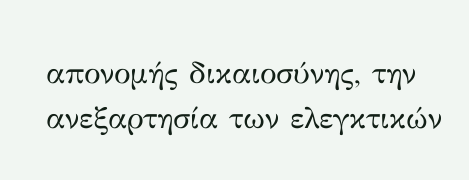απονομής δικαιοσύνης, την ανεξαρτησία των ελεγκτικών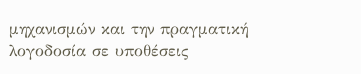μηχανισμών και την πραγματική λογοδοσία σε υποθέσεις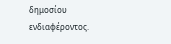δημοσίου ενδιαφέροντος.